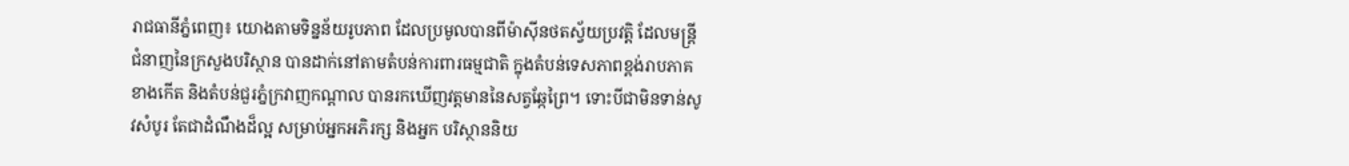រាជធានីភ្នំពេញ៖ យោងតាមទិន្នន័យរូបភាព ដែលប្រមូលបានពីម៉ាស៊ីនថតស្វ័យប្រវត្តិ ដែលមន្ត្រីជំនាញនៃក្រសួងបរិស្ថាន បានដាក់នៅតាមតំបន់ការពារធម្មជាតិ ក្នុងតំបន់ទេសភាពខ្ពង់រាបភាគខាងកើត និងតំបន់ជួរភ្នំក្រវាញកណ្តាល បានរកឃើញវត្តមាននៃសត្វឆ្កែព្រៃ។ ទោះបីជាមិនទាន់សូវសំបូរ តែជាដំណឹងដ៏ល្អ សម្រាប់អ្នកអភិរក្ស និងអ្នក បរិស្ថាននិយ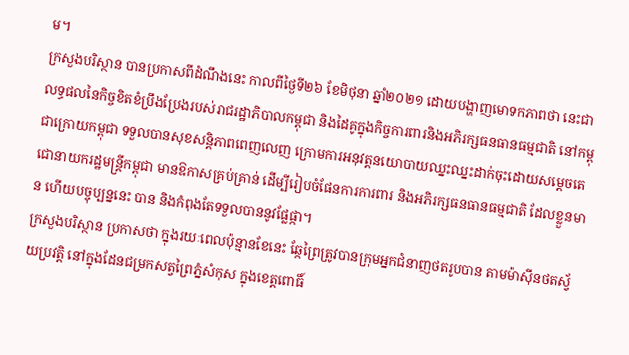ម។
ក្រសួងបរិស្ថាន បានប្រកាសពីដំណឹងនេះ កាលពីថ្ងៃទី២៦ ខែមិថុនា ឆ្នាំ២០២១ ដោយបង្ហាញមោទកភាពថា នេះជាលទ្ធផលនៃកិច្ចខិតខំប្រឹងប្រែងរបស់រាជរដ្ឋាភិបាលកម្ពុជា និងដៃគូក្នុងកិច្ចការពារនិងអភិរក្សធនធានធម្មជាតិ នៅកម្ពុជាក្រោយកម្ពុជា ទទួលបានសុខសន្តិភាពពេញលេញ ក្រោមការអនុវត្តនយោបាយឈ្នះឈ្នះដាក់ចុះដោយសម្តេចតេជោនាយករដ្ឋមន្ត្រីកម្ពុជា មានឱកាសគ្រប់គ្រាន់ ដើម្បីរៀបចំផែនការការពារ និងអភិរក្សធនធានធម្មជាតិ ដែលខ្លួនមាន ហើយបច្ចុប្បន្ននេះ បាន និងកំពុងតែទទួលបាននូវផ្លែផ្កា។
ក្រសួងបរិស្ថាន ប្រកាសថា ក្នុងរយៈពេលប៉ុន្មានខែនេះ ឆ្កែព្រៃត្រូវបានក្រុមអ្នកជំនាញថតរូបបាន តាមម៉ាស៊ីនថតស្វ័យប្រវត្តិ នៅក្នុងដែនជម្រកសត្វព្រៃភ្នំសំកុស ក្នុងខេត្តពោធិ៍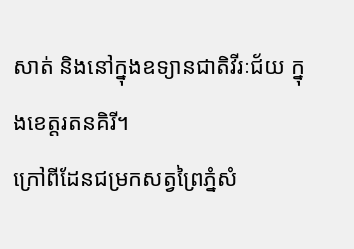សាត់ និងនៅក្នុងឧទ្យានជាតិវីរៈជ័យ ក្នុងខេត្តរតនគិរី។
ក្រៅពីដែនជម្រកសត្វព្រៃភ្នំសំ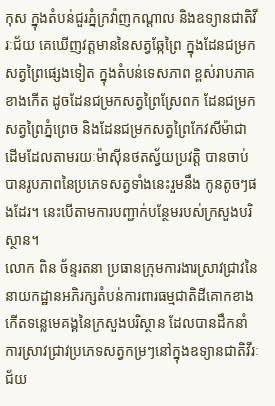កុស ក្នុងតំបន់ជួរភ្នំក្រវ៉ាញកណ្តាល និងឧទ្យានជាតិវីរៈជ័យ គេឃើញវត្តមាននៃសត្វឆ្កែព្រៃ ក្នុងដែនជម្រកសត្វព្រៃផ្សេងទៀត ក្នុងតំបន់ទេសភាព ខ្ពស់រាបភាគខាងកើត ដូចដែនជម្រកសត្វព្រៃស្រែពក ដែនជម្រកសត្វព្រៃភ្នំព្រេច និងដែនជម្រកសត្វព្រៃកែវសីម៉ាជាដើមដែលតាមរយៈម៉ាស៊ីនថតស្វ័យប្រវត្តិ បានចាប់បានរូបភាពនៃប្រភេទសត្វទាំងនេះរួមនឹង កូនតូចៗផងដែរ។ នេះបើតាមការបញ្ជាក់បន្ថែមរបស់ក្រសួងបរិស្ថាន។
លោក ពិន ច័ន្ទរតនា ប្រធានក្រុមការងារស្រាវជ្រាវនៃនាយកដ្ឋានអភិរក្សតំបន់ការពារធម្មជាតិដីគោកខាងកើតទន្លេមេគង្គនៃក្រសួងបរិស្ថាន ដែលបានដឹកនាំការស្រាវជ្រាវប្រភេទសត្វកម្រៗនៅក្នុងឧទ្យានជាតិវីរៈជ័យ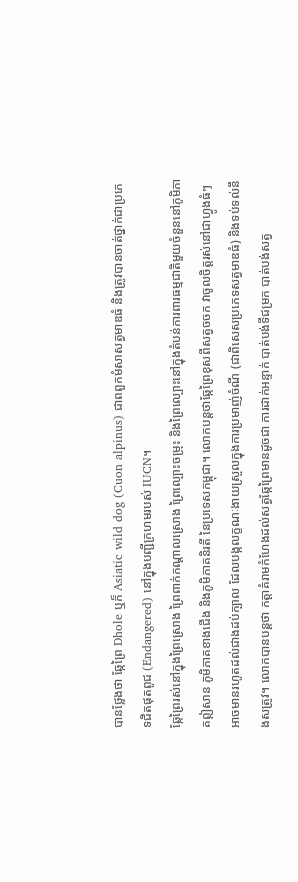បានថ្លែងថា ឆ្កែព្រៃ Dhole ឬក៏ Asiatic wild dog (Cuon alpinus) ជាពពួកមំសាសត្វមាឌធំ និងត្រូវបានចាត់ថ្នាក់ជាប្រភេទជិតផុតពូជ (Endangered) នៅក្នុងបញ្ជីក្រហមរបស់ IUCN។
ឆ្កែព្រៃរស់នៅក្នុងព្រៃស្រោង ព្រៃពាក់កណ្តាលស្រោង ព្រៃល្បោះចម្រុះ និងព្រៃល្បោះនៅក្នុងតំបន់ការពារធម្មជាតិមួយចំនួននៅភូមិភាគឦសាន ភូមិភាគខាងជើង និងភូមិភាគនិរតី នៃប្រទេសកម្ពុជា។ លោកបន្តថាឆ្កែព្រៃខុសពីសត្វចចក វាចូលចិត្តរស់នៅជាហ្វូងធំៗអាចមានរហូតដល់ជាងដប់ក្បាល ដែលបង្កលក្ខណៈងាយស្រួលក្នុងការប្រមាញ់ចំណី (ជាពិសេសប្រភេទសត្វមាឌធំ) និងទប់ទល់នឹងសត្រូវ។ លោកបានបន្តថា កត្តាគំរាមកំហែងដល់សត្វឆ្កែព្រៃមានដូចជា ការដាក់អន្ទាក់ បាត់បង់ទីជម្រក បាត់បង់សត្វ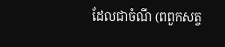ដែលជាចំណី (ពពួកសត្ច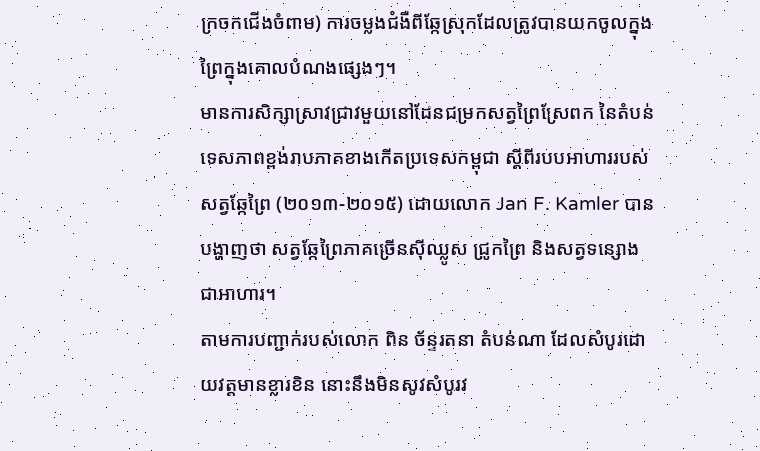ក្រចកជើងចំពាម) ការចម្លងជំងឺពីឆ្កែស្រុកដែលត្រូវបានយកចូលក្នុងព្រៃក្នុងគោលបំណងផ្សេងៗ។
មានការសិក្សាស្រាវជ្រាវមួយនៅដែនជម្រកសត្វព្រៃស្រែពក នៃតំបន់ទេសភាពខ្ពង់រាបភាគខាងកើតប្រទេសកម្ពុជា ស្តីពីរបបអាហាររបស់សត្វឆ្កែព្រៃ (២០១៣-២០១៥) ដោយលោក Jan F. Kamler បានបង្ហាញថា សត្វឆ្កែព្រៃភាគច្រើនស៊ីឈ្លូស ជ្រូកព្រៃ និងសត្វទន្សោង ជាអាហារ។
តាមការបញ្ជាក់របស់លោក ពិន ច័ន្ទរតនា តំបន់ណា ដែលសំបូរដោយវត្តមានខ្លារខិន នោះនឹងមិនសូវសំបូរវ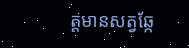ត្តមានសត្វឆ្កែ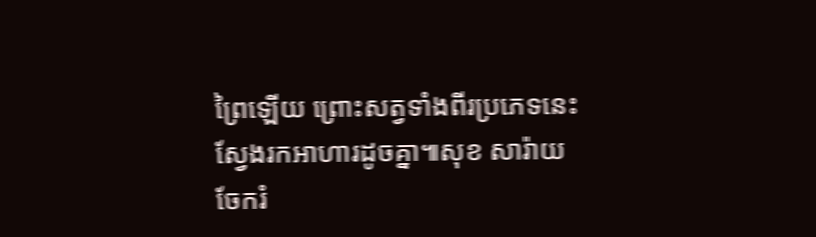ព្រៃឡើយ ព្រោះសត្វទាំងពីរប្រភេទនេះស្វែងរកអាហារដូចគ្នា៕សុខ សារ៉ាយ
ចែករំ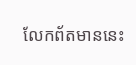លែកព័តមាននេះ